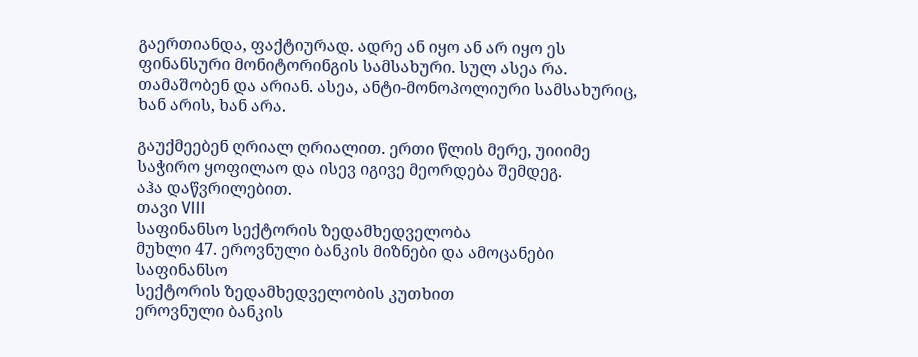გაერთიანდა, ფაქტიურად. ადრე ან იყო ან არ იყო ეს ფინანსური მონიტორინგის სამსახური. სულ ასეა რა. თამაშობენ და არიან. ასეა, ანტი-მონოპოლიური სამსახურიც, ხან არის, ხან არა.

გაუქმეებენ ღრიალ ღრიალით. ერთი წლის მერე, უიიიმე საჭირო ყოფილაო და ისევ იგივე მეორდება შემდეგ.
აჰა დაწვრილებით.
თავი VIII
საფინანსო სექტორის ზედამხედველობა
მუხლი 47. ეროვნული ბანკის მიზნები და ამოცანები საფინანსო
სექტორის ზედამხედველობის კუთხით
ეროვნული ბანკის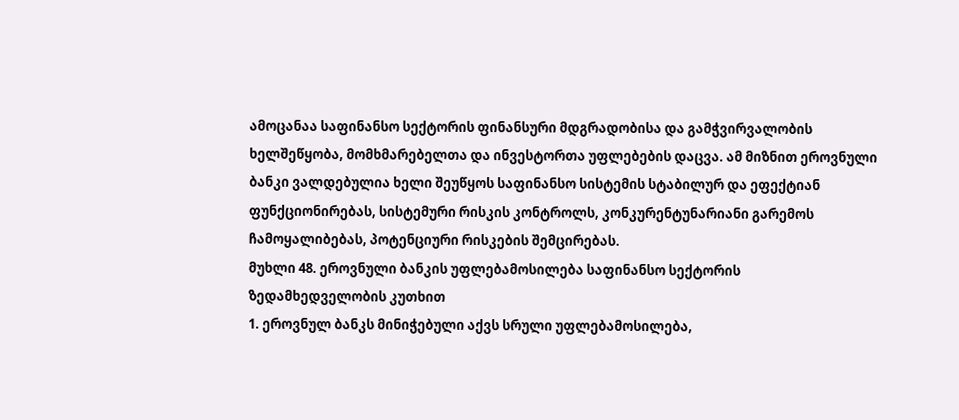ამოცანაა საფინანსო სექტორის ფინანსური მდგრადობისა და გამჭვირვალობის ხელშეწყობა, მომხმარებელთა და ინვესტორთა უფლებების დაცვა. ამ მიზნით ეროვნული ბანკი ვალდებულია ხელი შეუწყოს საფინანსო სისტემის სტაბილურ და ეფექტიან ფუნქციონირებას, სისტემური რისკის კონტროლს, კონკურენტუნარიანი გარემოს ჩამოყალიბებას, პოტენციური რისკების შემცირებას.
მუხლი 48. ეროვნული ბანკის უფლებამოსილება საფინანსო სექტორის
ზედამხედველობის კუთხით
1. ეროვნულ ბანკს მინიჭებული აქვს სრული უფლებამოსილება,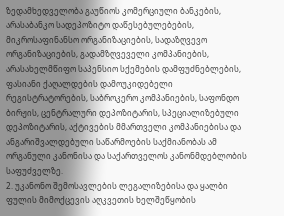ზედამხედველობა გაუწიოს კომერციული ბანკების, არასაბანკო სადეპოზიტო დაწესებულებების, მიკროსაფინანსო ორგანიზაციების, სადაზღვევო ორგანიზაციების, გადამზღვეველი კომპანიების, არასახელმწიფო საპენსიო სქემების დამფუძნებლების, ფასიანი ქაღალდების დამოუკიდებელი რეგისტრატორების, საბროკერო კომპანიების, საფონდო ბირჟის, ცენტრალური დეპოზიტარის, სპეციალიზებული დეპოზიტარის, აქტივების მმართველი კომპანიებისა და ანგარიშვალდებული საწარმოების საქმიანობას ამ ორგანული კანონისა და საქართველოს კანონმდებლობის საფუძველზე.
2. უკანონო შემოსავლების ლეგალიზებისა და ყალბი ფულის მიმოქცევის აღკვეთის ხელშეწყობის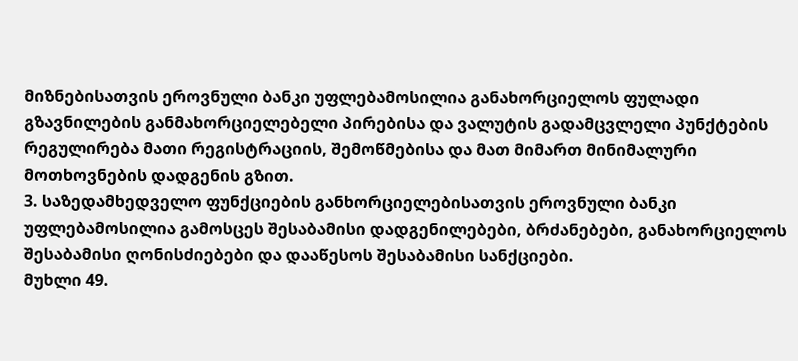მიზნებისათვის ეროვნული ბანკი უფლებამოსილია განახორციელოს ფულადი გზავნილების განმახორციელებელი პირებისა და ვალუტის გადამცვლელი პუნქტების რეგულირება მათი რეგისტრაციის, შემოწმებისა და მათ მიმართ მინიმალური მოთხოვნების დადგენის გზით.
3. საზედამხედველო ფუნქციების განხორციელებისათვის ეროვნული ბანკი უფლებამოსილია გამოსცეს შესაბამისი დადგენილებები, ბრძანებები, განახორციელოს შესაბამისი ღონისძიებები და დააწესოს შესაბამისი სანქციები.
მუხლი 49.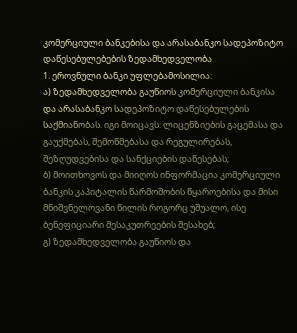კომერციული ბანკებისა და არასაბანკო სადეპოზიტო
დაწესებულებების ზედამხედველობა
1. ეროვნული ბანკი უფლებამოსილია:
ა) ზედამხედველობა გაუწიოს კომერციული ბანკისა და არასაბანკო სადეპოზიტო დაწესებულების საქმიანობას. იგი მოიცავს: ლიცენზიების გაცემასა და გაუქმებას, შემოწმებასა და რეგულირებას, შეზღუდვებისა და სანქციების დაწესებას;
ბ) მოითხოვოს და მიიღოს ინფორმაცია კომერციული ბანკის კაპიტალის წარმოშობის წყაროებისა და მისი მნიშვნელოვანი წილის როგორც უშუალო, ისე ბენეფიციარი მესაკუთრეების შესახებ;
გ) ზედამხედველობა გაუწიოს და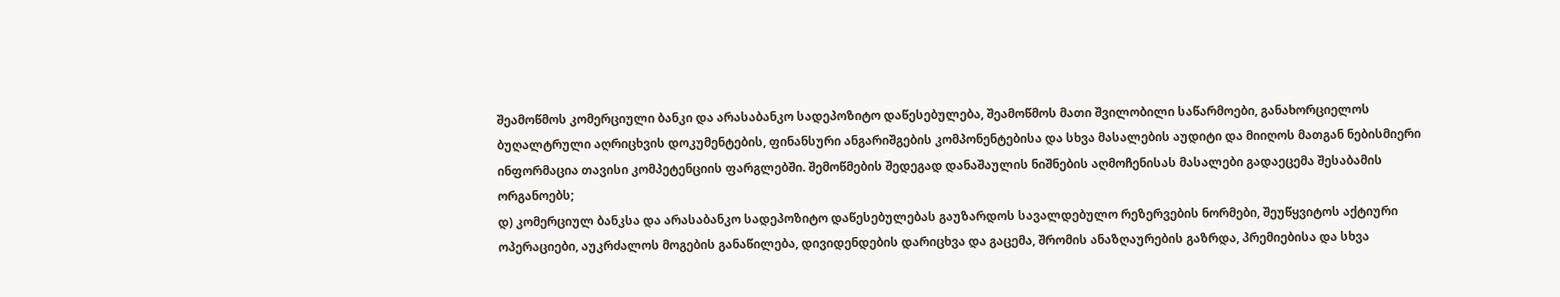შეამოწმოს კომერციული ბანკი და არასაბანკო სადეპოზიტო დაწესებულება, შეამოწმოს მათი შვილობილი საწარმოები, განახორციელოს ბუღალტრული აღრიცხვის დოკუმენტების, ფინანსური ანგარიშგების კომპონენტებისა და სხვა მასალების აუდიტი და მიიღოს მათგან ნებისმიერი ინფორმაცია თავისი კომპეტენციის ფარგლებში. შემოწმების შედეგად დანაშაულის ნიშნების აღმოჩენისას მასალები გადაეცემა შესაბამის ორგანოებს;
დ) კომერციულ ბანკსა და არასაბანკო სადეპოზიტო დაწესებულებას გაუზარდოს სავალდებულო რეზერვების ნორმები, შეუწყვიტოს აქტიური ოპერაციები, აუკრძალოს მოგების განაწილება, დივიდენდების დარიცხვა და გაცემა, შრომის ანაზღაურების გაზრდა, პრემიებისა და სხვა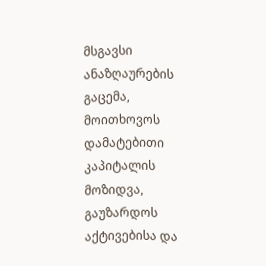მსგავსი ანაზღაურების გაცემა, მოითხოვოს დამატებითი კაპიტალის მოზიდვა, გაუზარდოს აქტივებისა და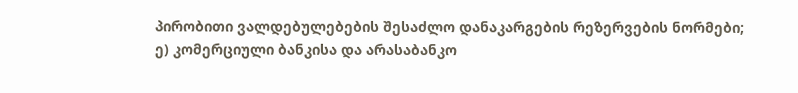პირობითი ვალდებულებების შესაძლო დანაკარგების რეზერვების ნორმები;
ე) კომერციული ბანკისა და არასაბანკო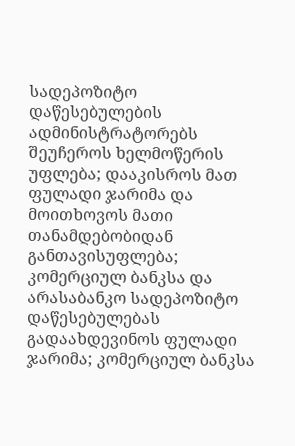სადეპოზიტო დაწესებულების ადმინისტრატორებს შეუჩეროს ხელმოწერის უფლება; დააკისროს მათ ფულადი ჯარიმა და მოითხოვოს მათი თანამდებობიდან განთავისუფლება; კომერციულ ბანკსა და არასაბანკო სადეპოზიტო დაწესებულებას გადაახდევინოს ფულადი ჯარიმა; კომერციულ ბანკსა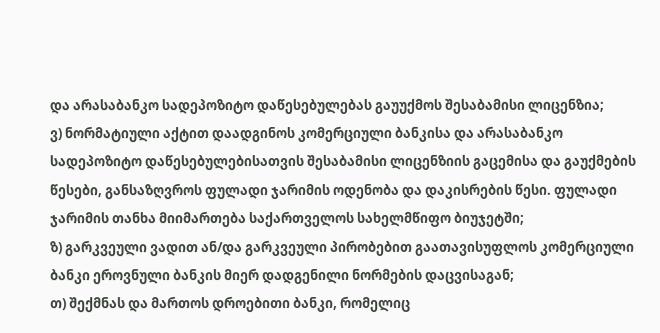და არასაბანკო სადეპოზიტო დაწესებულებას გაუუქმოს შესაბამისი ლიცენზია;
ვ) ნორმატიული აქტით დაადგინოს კომერციული ბანკისა და არასაბანკო სადეპოზიტო დაწესებულებისათვის შესაბამისი ლიცენზიის გაცემისა და გაუქმების წესები, განსაზღვროს ფულადი ჯარიმის ოდენობა და დაკისრების წესი. ფულადი ჯარიმის თანხა მიიმართება საქართველოს სახელმწიფო ბიუჯეტში;
ზ) გარკვეული ვადით ან/და გარკვეული პირობებით გაათავისუფლოს კომერციული ბანკი ეროვნული ბანკის მიერ დადგენილი ნორმების დაცვისაგან;
თ) შექმნას და მართოს დროებითი ბანკი, რომელიც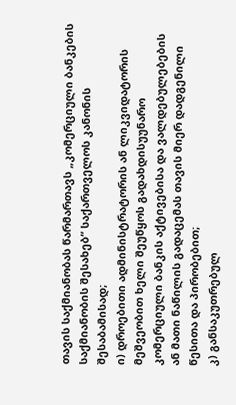თავის საქმიანობას წარმართავს „კომერციული ბანკების საქმიანობის შესახებ“ საქართველოს კანონის შესაბამისად;
ი) დროებითი ადმინისტრატორის ან ლიკვიდატორის მეშვეობით ხელი შეუწყოს გადახდისუუნარო კომერციული ბანკის აქტივებისა და ვალდებულებების ან მათი ნაწილის გადაცემას თავის მიერ დადგენილი წესითა და პირობებით;
კ) განსაკუთრებულ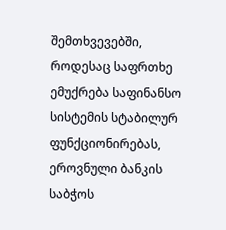შემთხვევებში, როდესაც საფრთხე ემუქრება საფინანსო სისტემის სტაბილურ ფუნქციონირებას, ეროვნული ბანკის საბჭოს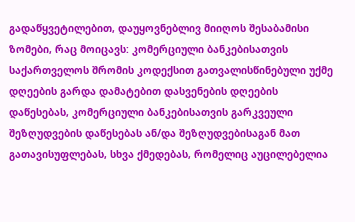გადაწყვეტილებით, დაუყოვნებლივ მიიღოს შესაბამისი ზომები, რაც მოიცავს: კომერციული ბანკებისათვის საქართველოს შრომის კოდექსით გათვალისწინებული უქმე დღეების გარდა დამატებით დასვენების დღეების დაწესებას, კომერციული ბანკებისათვის გარკვეული შეზღუდვების დაწესებას ან/და შეზღუდვებისაგან მათ გათავისუფლებას, სხვა ქმედებას, რომელიც აუცილებელია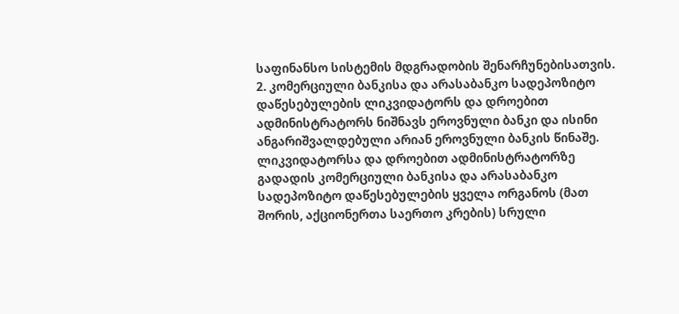საფინანსო სისტემის მდგრადობის შენარჩუნებისათვის.
2. კომერციული ბანკისა და არასაბანკო სადეპოზიტო დაწესებულების ლიკვიდატორს და დროებით ადმინისტრატორს ნიშნავს ეროვნული ბანკი და ისინი ანგარიშვალდებული არიან ეროვნული ბანკის წინაშე. ლიკვიდატორსა და დროებით ადმინისტრატორზე გადადის კომერციული ბანკისა და არასაბანკო სადეპოზიტო დაწესებულების ყველა ორგანოს (მათ შორის, აქციონერთა საერთო კრების) სრული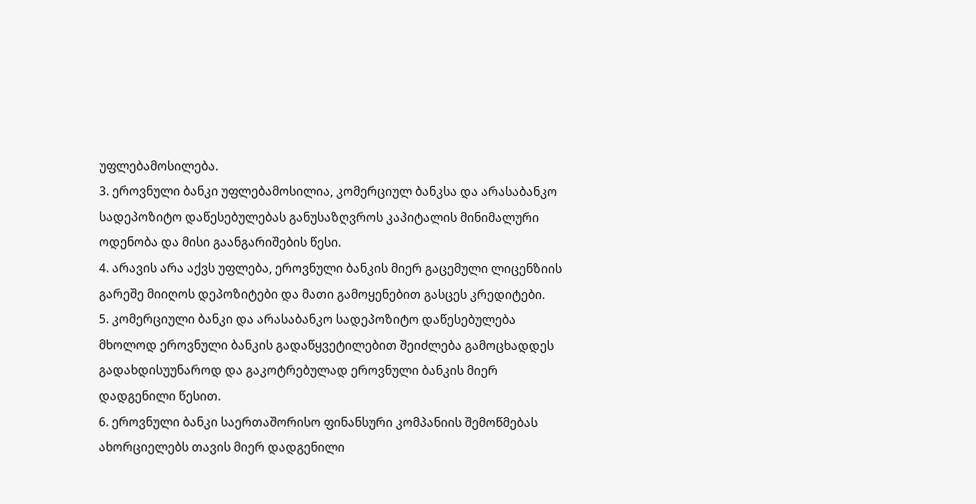უფლებამოსილება.
3. ეროვნული ბანკი უფლებამოსილია, კომერციულ ბანკსა და არასაბანკო სადეპოზიტო დაწესებულებას განუსაზღვროს კაპიტალის მინიმალური ოდენობა და მისი გაანგარიშების წესი.
4. არავის არა აქვს უფლება, ეროვნული ბანკის მიერ გაცემული ლიცენზიის გარეშე მიიღოს დეპოზიტები და მათი გამოყენებით გასცეს კრედიტები.
5. კომერციული ბანკი და არასაბანკო სადეპოზიტო დაწესებულება მხოლოდ ეროვნული ბანკის გადაწყვეტილებით შეიძლება გამოცხადდეს გადახდისუუნაროდ და გაკოტრებულად ეროვნული ბანკის მიერ დადგენილი წესით.
6. ეროვნული ბანკი საერთაშორისო ფინანსური კომპანიის შემოწმებას ახორციელებს თავის მიერ დადგენილი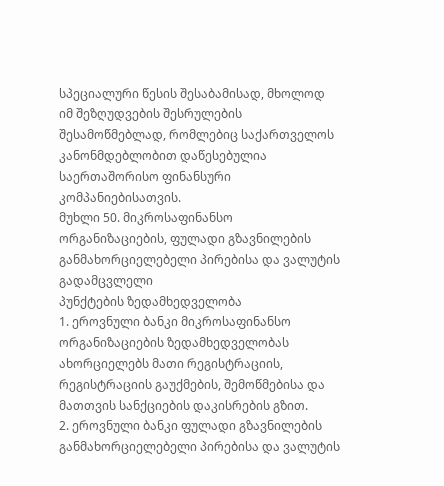სპეციალური წესის შესაბამისად, მხოლოდ იმ შეზღუდვების შესრულების შესამოწმებლად, რომლებიც საქართველოს კანონმდებლობით დაწესებულია საერთაშორისო ფინანსური კომპანიებისათვის.
მუხლი 50. მიკროსაფინანსო ორგანიზაციების, ფულადი გზავნილების
განმახორციელებელი პირებისა და ვალუტის გადამცვლელი
პუნქტების ზედამხედველობა
1. ეროვნული ბანკი მიკროსაფინანსო ორგანიზაციების ზედამხედველობას ახორციელებს მათი რეგისტრაციის, რეგისტრაციის გაუქმების, შემოწმებისა და მათთვის სანქციების დაკისრების გზით.
2. ეროვნული ბანკი ფულადი გზავნილების განმახორციელებელი პირებისა და ვალუტის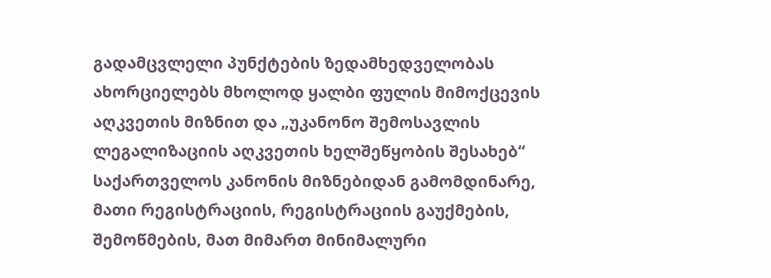გადამცვლელი პუნქტების ზედამხედველობას ახორციელებს მხოლოდ ყალბი ფულის მიმოქცევის აღკვეთის მიზნით და „უკანონო შემოსავლის ლეგალიზაციის აღკვეთის ხელშეწყობის შესახებ“ საქართველოს კანონის მიზნებიდან გამომდინარე, მათი რეგისტრაციის, რეგისტრაციის გაუქმების, შემოწმების, მათ მიმართ მინიმალური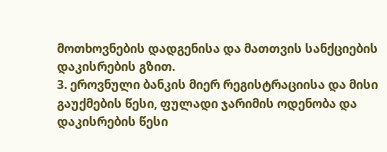მოთხოვნების დადგენისა და მათთვის სანქციების დაკისრების გზით.
3. ეროვნული ბანკის მიერ რეგისტრაციისა და მისი გაუქმების წესი, ფულადი ჯარიმის ოდენობა და დაკისრების წესი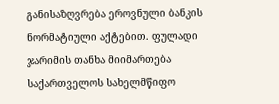განისაზღვრება ეროვნული ბანკის ნორმატიული აქტებით. ფულადი ჯარიმის თანხა მიიმართება საქართველოს სახელმწიფო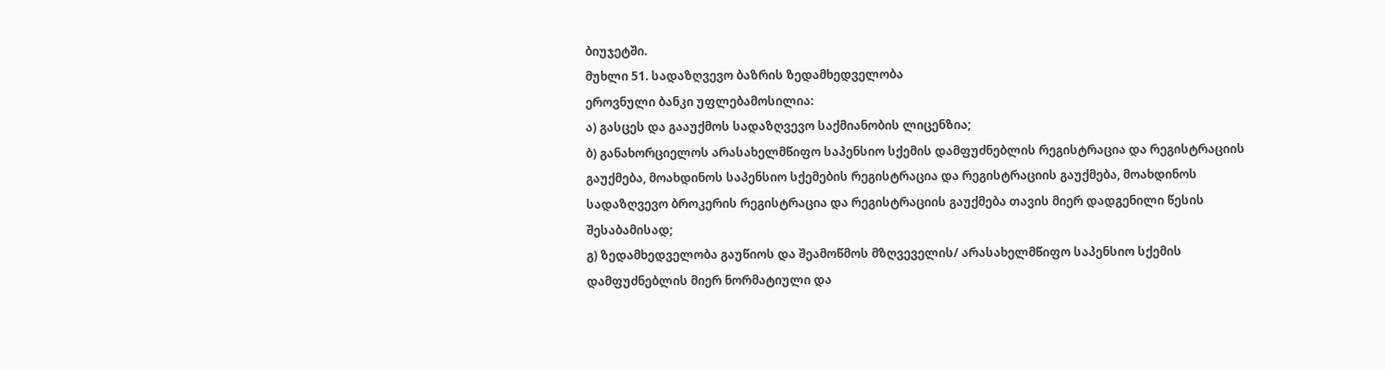ბიუჯეტში.
მუხლი 51. სადაზღვევო ბაზრის ზედამხედველობა
ეროვნული ბანკი უფლებამოსილია:
ა) გასცეს და გააუქმოს სადაზღვევო საქმიანობის ლიცენზია;
ბ) განახორციელოს არასახელმწიფო საპენსიო სქემის დამფუძნებლის რეგისტრაცია და რეგისტრაციის გაუქმება, მოახდინოს საპენსიო სქემების რეგისტრაცია და რეგისტრაციის გაუქმება, მოახდინოს სადაზღვევო ბროკერის რეგისტრაცია და რეგისტრაციის გაუქმება თავის მიერ დადგენილი წესის შესაბამისად;
გ) ზედამხედველობა გაუწიოს და შეამოწმოს მზღვეველის/ არასახელმწიფო საპენსიო სქემის დამფუძნებლის მიერ ნორმატიული და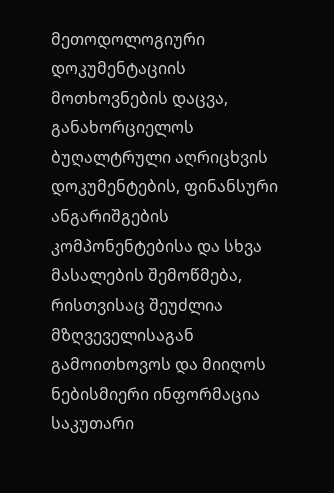მეთოდოლოგიური დოკუმენტაციის მოთხოვნების დაცვა, განახორციელოს ბუღალტრული აღრიცხვის დოკუმენტების, ფინანსური ანგარიშგების კომპონენტებისა და სხვა მასალების შემოწმება, რისთვისაც შეუძლია მზღვეველისაგან გამოითხოვოს და მიიღოს ნებისმიერი ინფორმაცია საკუთარი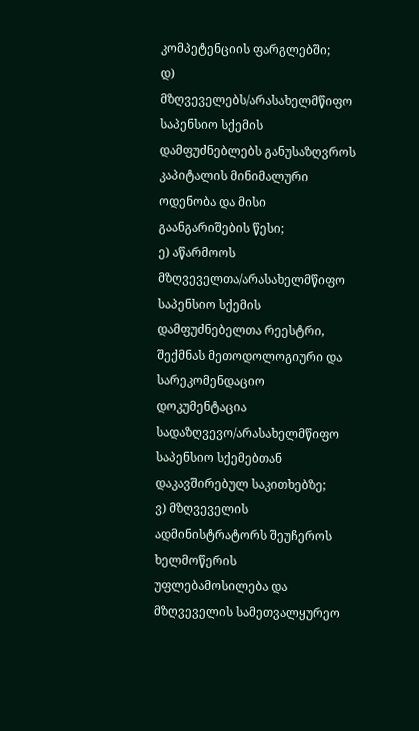კომპეტენციის ფარგლებში;
დ) მზღვეველებს/არასახელმწიფო საპენსიო სქემის დამფუძნებლებს განუსაზღვროს კაპიტალის მინიმალური ოდენობა და მისი გაანგარიშების წესი;
ე) აწარმოოს მზღვეველთა/არასახელმწიფო საპენსიო სქემის დამფუძნებელთა რეესტრი, შექმნას მეთოდოლოგიური და სარეკომენდაციო დოკუმენტაცია სადაზღვევო/არასახელმწიფო საპენსიო სქემებთან დაკავშირებულ საკითხებზე;
ვ) მზღვეველის ადმინისტრატორს შეუჩეროს ხელმოწერის უფლებამოსილება და მზღვეველის სამეთვალყურეო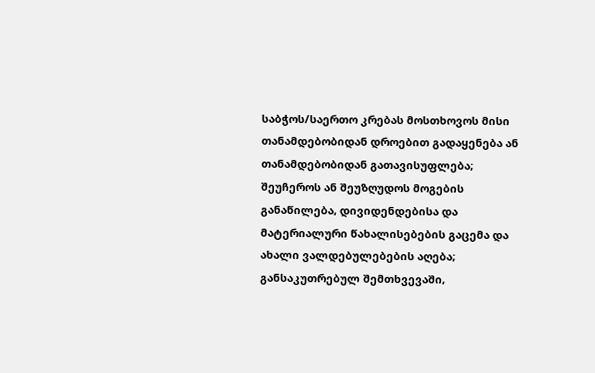საბჭოს/საერთო კრებას მოსთხოვოს მისი თანამდებობიდან დროებით გადაყენება ან თანამდებობიდან გათავისუფლება; შეუჩეროს ან შეუზღუდოს მოგების განაწილება, დივიდენდებისა და მატერიალური წახალისებების გაცემა და ახალი ვალდებულებების აღება; განსაკუთრებულ შემთხვევაში,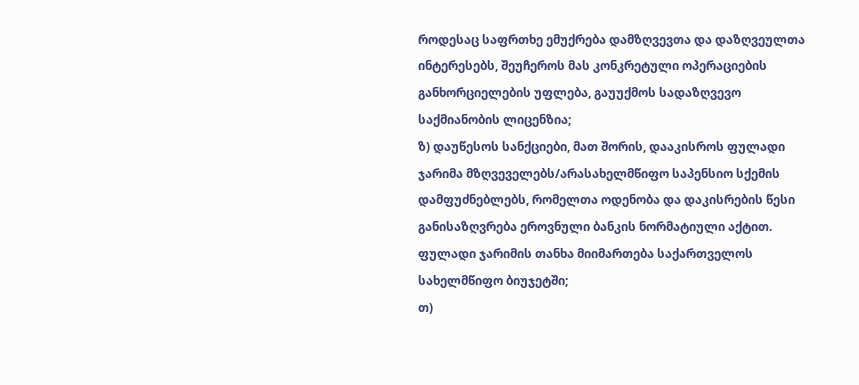როდესაც საფრთხე ემუქრება დამზღვევთა და დაზღვეულთა ინტერესებს, შეუჩეროს მას კონკრეტული ოპერაციების განხორციელების უფლება, გაუუქმოს სადაზღვევო საქმიანობის ლიცენზია;
ზ) დაუწესოს სანქციები, მათ შორის, დააკისროს ფულადი ჯარიმა მზღვეველებს/არასახელმწიფო საპენსიო სქემის დამფუძნებლებს, რომელთა ოდენობა და დაკისრების წესი განისაზღვრება ეროვნული ბანკის ნორმატიული აქტით. ფულადი ჯარიმის თანხა მიიმართება საქართველოს სახელმწიფო ბიუჯეტში;
თ)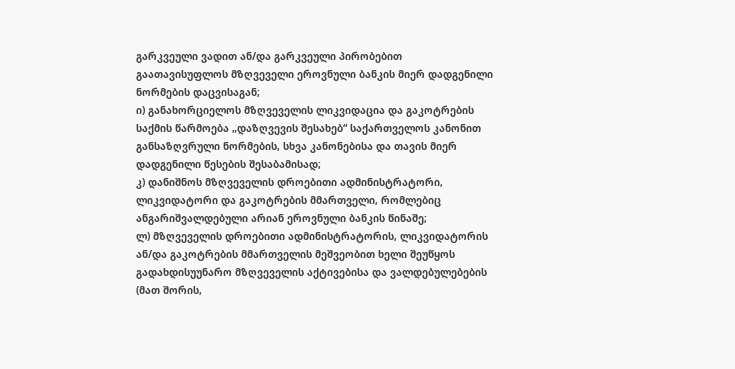გარკვეული ვადით ან/და გარკვეული პირობებით გაათავისუფლოს მზღვეველი ეროვნული ბანკის მიერ დადგენილი ნორმების დაცვისაგან;
ი) განახორციელოს მზღვეველის ლიკვიდაცია და გაკოტრების საქმის წარმოება „დაზღვევის შესახებ“ საქართველოს კანონით განსაზღვრული ნორმების, სხვა კანონებისა და თავის მიერ დადგენილი წესების შესაბამისად;
კ) დანიშნოს მზღვეველის დროებითი ადმინისტრატორი, ლიკვიდატორი და გაკოტრების მმართველი, რომლებიც ანგარიშვალდებული არიან ეროვნული ბანკის წინაშე;
ლ) მზღვეველის დროებითი ადმინისტრატორის, ლიკვიდატორის ან/და გაკოტრების მმართველის მეშვეობით ხელი შეუწყოს გადახდისუუნარო მზღვეველის აქტივებისა და ვალდებულებების (მათ შორის,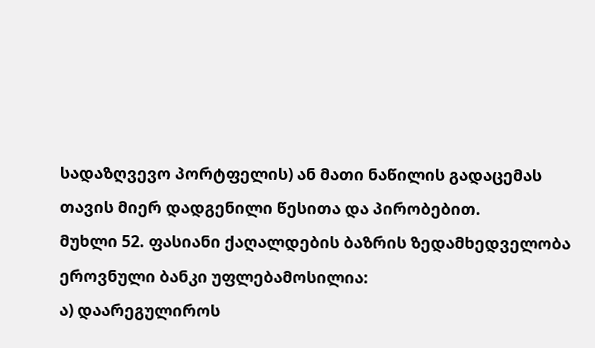სადაზღვევო პორტფელის) ან მათი ნაწილის გადაცემას თავის მიერ დადგენილი წესითა და პირობებით.
მუხლი 52. ფასიანი ქაღალდების ბაზრის ზედამხედველობა
ეროვნული ბანკი უფლებამოსილია:
ა) დაარეგულიროს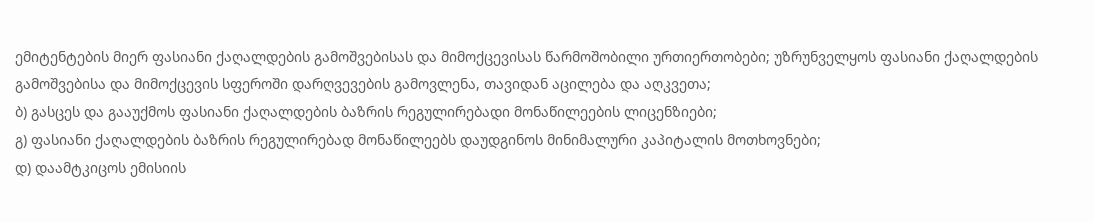ემიტენტების მიერ ფასიანი ქაღალდების გამოშვებისას და მიმოქცევისას წარმოშობილი ურთიერთობები; უზრუნველყოს ფასიანი ქაღალდების გამოშვებისა და მიმოქცევის სფეროში დარღვევების გამოვლენა, თავიდან აცილება და აღკვეთა;
ბ) გასცეს და გააუქმოს ფასიანი ქაღალდების ბაზრის რეგულირებადი მონაწილეების ლიცენზიები;
გ) ფასიანი ქაღალდების ბაზრის რეგულირებად მონაწილეებს დაუდგინოს მინიმალური კაპიტალის მოთხოვნები;
დ) დაამტკიცოს ემისიის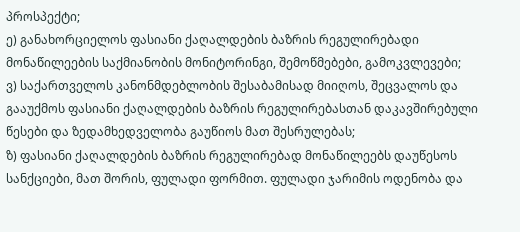პროსპექტი;
ე) განახორციელოს ფასიანი ქაღალდების ბაზრის რეგულირებადი მონაწილეების საქმიანობის მონიტორინგი, შემოწმებები, გამოკვლევები;
ვ) საქართველოს კანონმდებლობის შესაბამისად მიიღოს, შეცვალოს და გააუქმოს ფასიანი ქაღალდების ბაზრის რეგულირებასთან დაკავშირებული წესები და ზედამხედველობა გაუწიოს მათ შესრულებას;
ზ) ფასიანი ქაღალდების ბაზრის რეგულირებად მონაწილეებს დაუწესოს სანქციები, მათ შორის, ფულადი ფორმით. ფულადი ჯარიმის ოდენობა და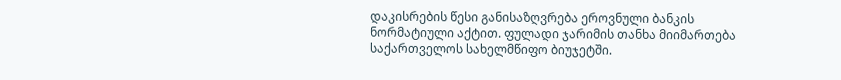დაკისრების წესი განისაზღვრება ეროვნული ბანკის ნორმატიული აქტით. ფულადი ჯარიმის თანხა მიიმართება საქართველოს სახელმწიფო ბიუჯეტში.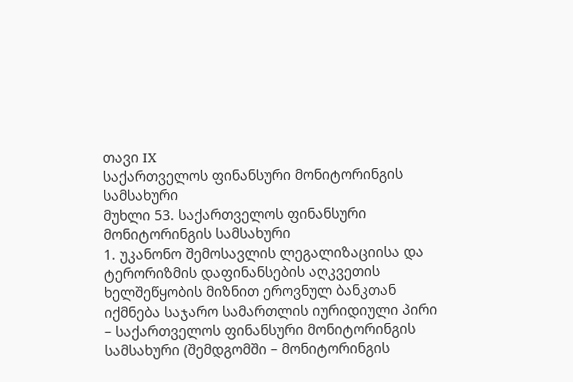თავი IX
საქართველოს ფინანსური მონიტორინგის სამსახური
მუხლი 53. საქართველოს ფინანსური მონიტორინგის სამსახური
1. უკანონო შემოსავლის ლეგალიზაციისა და ტერორიზმის დაფინანსების აღკვეთის ხელშეწყობის მიზნით ეროვნულ ბანკთან იქმნება საჯარო სამართლის იურიდიული პირი – საქართველოს ფინანსური მონიტორინგის სამსახური (შემდგომში – მონიტორინგის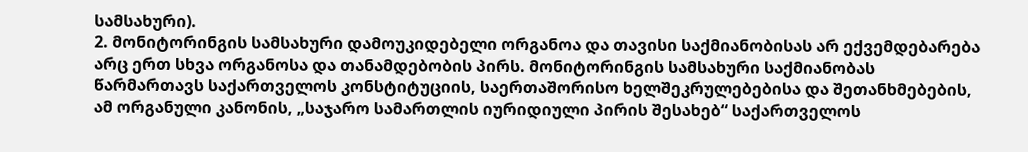სამსახური).
2. მონიტორინგის სამსახური დამოუკიდებელი ორგანოა და თავისი საქმიანობისას არ ექვემდებარება არც ერთ სხვა ორგანოსა და თანამდებობის პირს. მონიტორინგის სამსახური საქმიანობას წარმართავს საქართველოს კონსტიტუციის, საერთაშორისო ხელშეკრულებებისა და შეთანხმებების, ამ ორგანული კანონის, „საჯარო სამართლის იურიდიული პირის შესახებ“ საქართველოს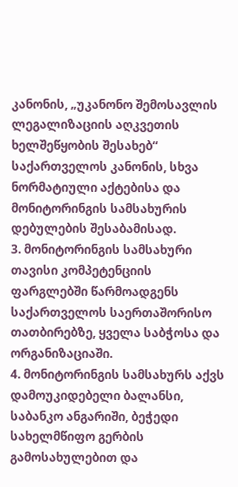კანონის, „უკანონო შემოსავლის ლეგალიზაციის აღკვეთის ხელშეწყობის შესახებ“ საქართველოს კანონის, სხვა ნორმატიული აქტებისა და მონიტორინგის სამსახურის დებულების შესაბამისად.
3. მონიტორინგის სამსახური თავისი კომპეტენციის ფარგლებში წარმოადგენს საქართველოს საერთაშორისო თათბირებზე, ყველა საბჭოსა და ორგანიზაციაში.
4. მონიტორინგის სამსახურს აქვს დამოუკიდებელი ბალანსი, საბანკო ანგარიში, ბეჭედი სახელმწიფო გერბის გამოსახულებით და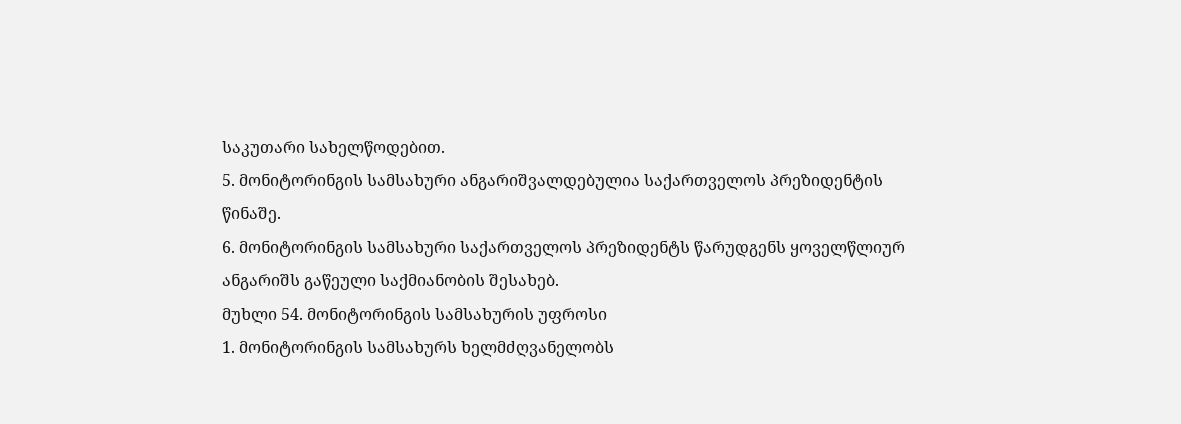საკუთარი სახელწოდებით.
5. მონიტორინგის სამსახური ანგარიშვალდებულია საქართველოს პრეზიდენტის წინაშე.
6. მონიტორინგის სამსახური საქართველოს პრეზიდენტს წარუდგენს ყოველწლიურ ანგარიშს გაწეული საქმიანობის შესახებ.
მუხლი 54. მონიტორინგის სამსახურის უფროსი
1. მონიტორინგის სამსახურს ხელმძღვანელობს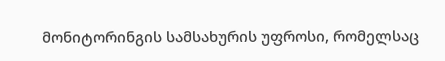მონიტორინგის სამსახურის უფროსი, რომელსაც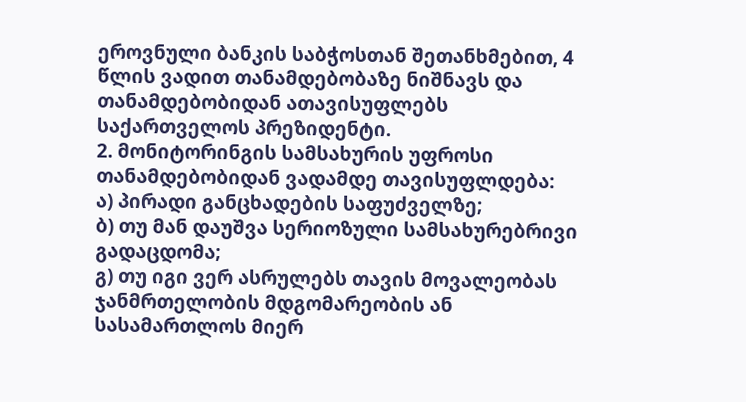ეროვნული ბანკის საბჭოსთან შეთანხმებით, 4 წლის ვადით თანამდებობაზე ნიშნავს და თანამდებობიდან ათავისუფლებს საქართველოს პრეზიდენტი.
2. მონიტორინგის სამსახურის უფროსი თანამდებობიდან ვადამდე თავისუფლდება:
ა) პირადი განცხადების საფუძველზე;
ბ) თუ მან დაუშვა სერიოზული სამსახურებრივი გადაცდომა;
გ) თუ იგი ვერ ასრულებს თავის მოვალეობას ჯანმრთელობის მდგომარეობის ან სასამართლოს მიერ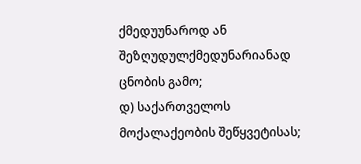ქმედუუნაროდ ან შეზღუდულქმედუნარიანად ცნობის გამო;
დ) საქართველოს მოქალაქეობის შეწყვეტისას;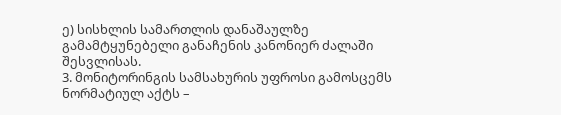ე) სისხლის სამართლის დანაშაულზე გამამტყუნებელი განაჩენის კანონიერ ძალაში შესვლისას.
3. მონიტორინგის სამსახურის უფროსი გამოსცემს ნორმატიულ აქტს –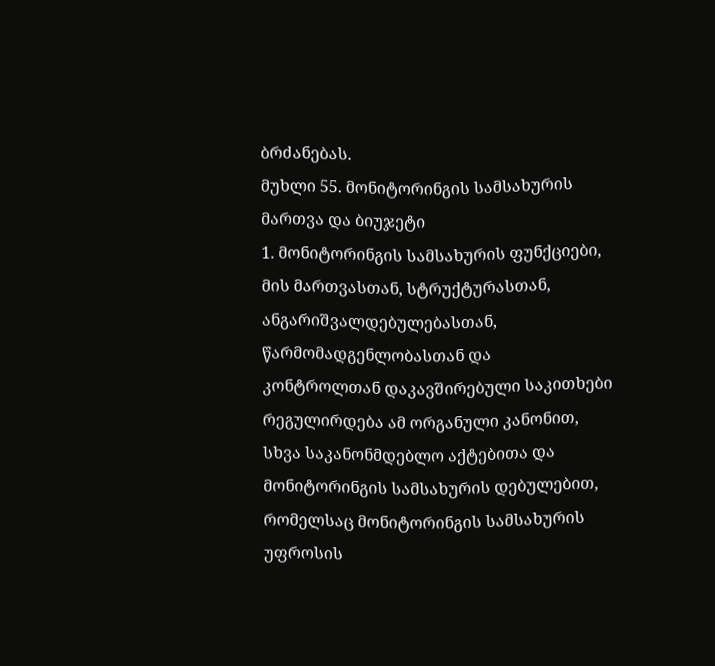ბრძანებას.
მუხლი 55. მონიტორინგის სამსახურის მართვა და ბიუჯეტი
1. მონიტორინგის სამსახურის ფუნქციები, მის მართვასთან, სტრუქტურასთან, ანგარიშვალდებულებასთან, წარმომადგენლობასთან და კონტროლთან დაკავშირებული საკითხები რეგულირდება ამ ორგანული კანონით, სხვა საკანონმდებლო აქტებითა და მონიტორინგის სამსახურის დებულებით, რომელსაც მონიტორინგის სამსახურის უფროსის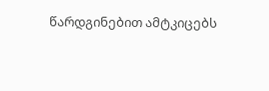წარდგინებით ამტკიცებს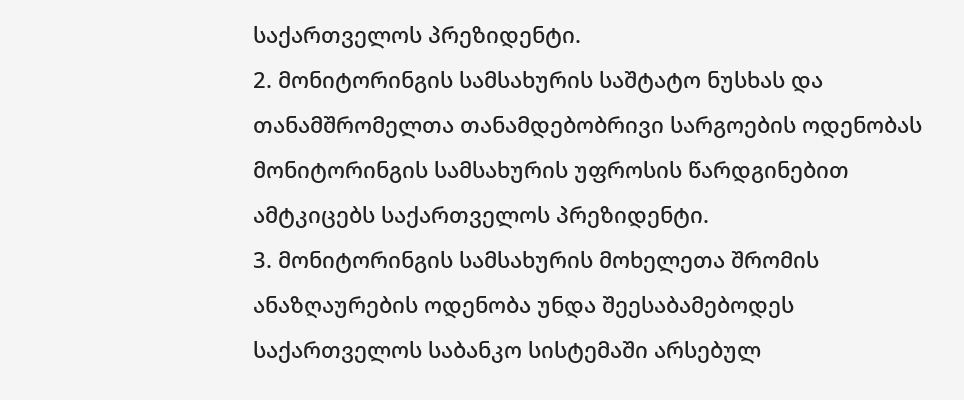საქართველოს პრეზიდენტი.
2. მონიტორინგის სამსახურის საშტატო ნუსხას და თანამშრომელთა თანამდებობრივი სარგოების ოდენობას მონიტორინგის სამსახურის უფროსის წარდგინებით ამტკიცებს საქართველოს პრეზიდენტი.
3. მონიტორინგის სამსახურის მოხელეთა შრომის ანაზღაურების ოდენობა უნდა შეესაბამებოდეს საქართველოს საბანკო სისტემაში არსებულ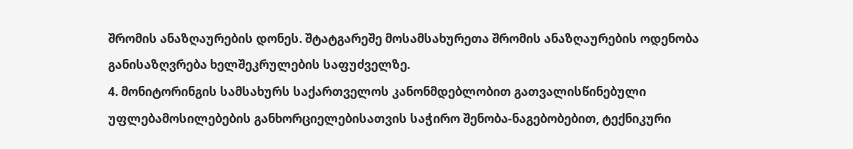შრომის ანაზღაურების დონეს. შტატგარეშე მოსამსახურეთა შრომის ანაზღაურების ოდენობა განისაზღვრება ხელშეკრულების საფუძველზე.
4. მონიტორინგის სამსახურს საქართველოს კანონმდებლობით გათვალისწინებული უფლებამოსილებების განხორციელებისათვის საჭირო შენობა-ნაგებობებით, ტექნიკური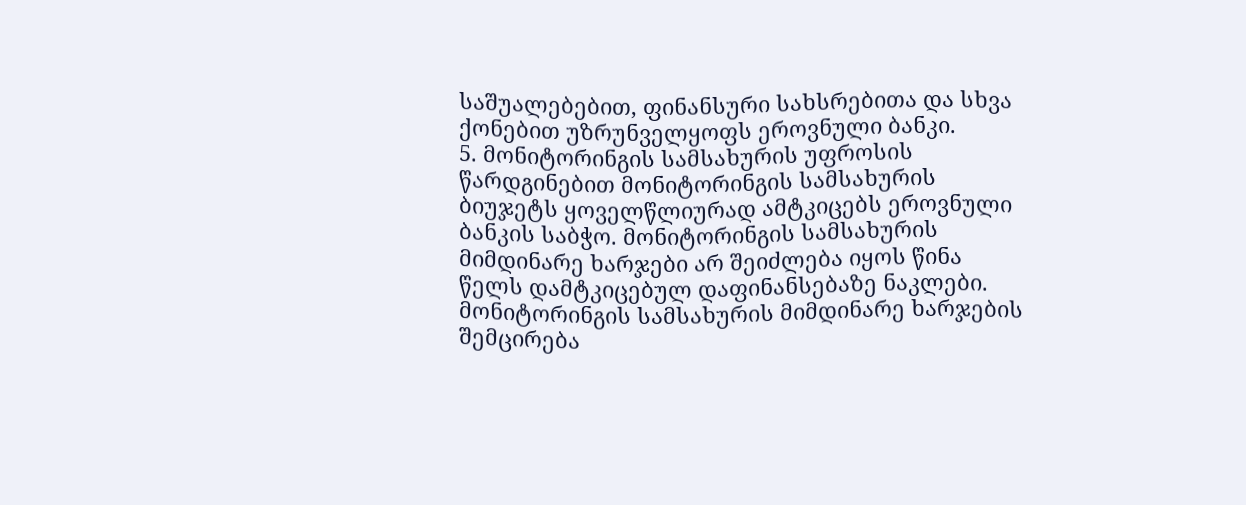საშუალებებით, ფინანსური სახსრებითა და სხვა ქონებით უზრუნველყოფს ეროვნული ბანკი.
5. მონიტორინგის სამსახურის უფროსის წარდგინებით მონიტორინგის სამსახურის ბიუჯეტს ყოველწლიურად ამტკიცებს ეროვნული ბანკის საბჭო. მონიტორინგის სამსახურის მიმდინარე ხარჯები არ შეიძლება იყოს წინა წელს დამტკიცებულ დაფინანსებაზე ნაკლები. მონიტორინგის სამსახურის მიმდინარე ხარჯების შემცირება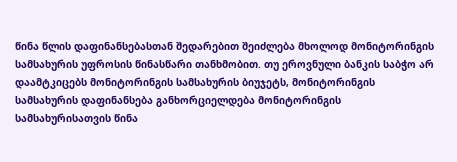წინა წლის დაფინანსებასთან შედარებით შეიძლება მხოლოდ მონიტორინგის სამსახურის უფროსის წინასწარი თანხმობით. თუ ეროვნული ბანკის საბჭო არ დაამტკიცებს მონიტორინგის სამსახურის ბიუჯეტს, მონიტორინგის სამსახურის დაფინანსება განხორციელდება მონიტორინგის სამსახურისათვის წინა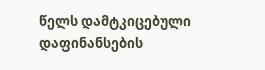წელს დამტკიცებული დაფინანსების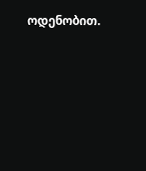ოდენობით.